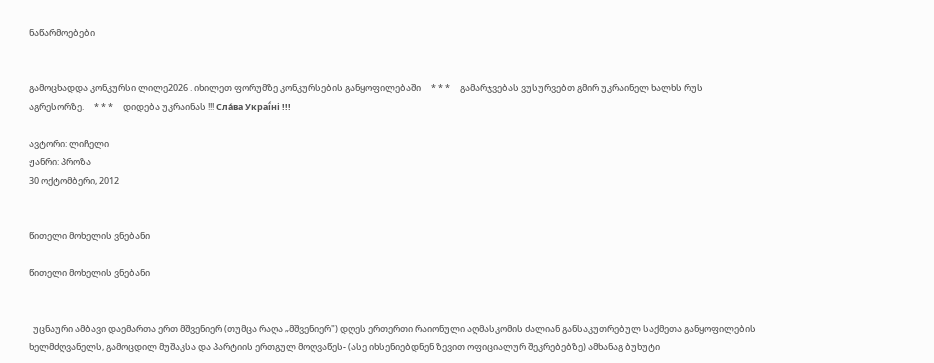ნაწარმოებები


გამოცხადდა კონკურსი ლილე2026 . იხილეთ ფორუმზე კონკურსების განყოფილებაში     * * *     გამარჯვებას ვუსურვებთ გმირ უკრაინელ ხალხს რუს აგრესორზე.     * * *     დიდება უკრაინას !!! Сла́ва Украї́ні !!!

ავტორი: ლიჩელი
ჟანრი: პროზა
30 ოქტომბერი, 2012


წითელი მოხელის ვნებანი

წითელი მოხელის ვნებანი


  უცნაური ამბავი დაემართა ერთ მშვენიერ (თუმცა რაღა „მშვენიერ") დღეს ერთერთი რაიონული აღმასკომის ძალიან განსაკუთრებულ საქმეთა განყოფილების ხელმძღვანელს, გამოცდილ მუშაკსა და პარტიის ერთგულ მოღვაწეს- (ასე იხსენიებდნენ ზევით ოფიციალურ შეკრებებზე) ამხანაგ ბუხუტი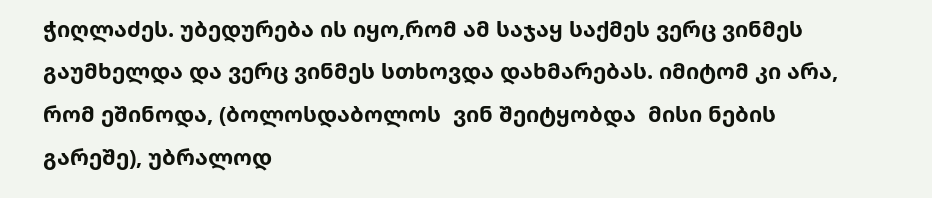ჭიღლაძეს. უბედურება ის იყო,რომ ამ საჯაყ საქმეს ვერც ვინმეს გაუმხელდა და ვერც ვინმეს სთხოვდა დახმარებას. იმიტომ კი არა, რომ ეშინოდა, (ბოლოსდაბოლოს  ვინ შეიტყობდა  მისი ნების  გარეშე), უბრალოდ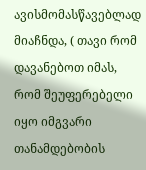ავისმომასწავებლად მიაჩნდა, ( თავი რომ დავანებოთ იმას, რომ შეუფერებელი იყო იმგვარი თანამდებობის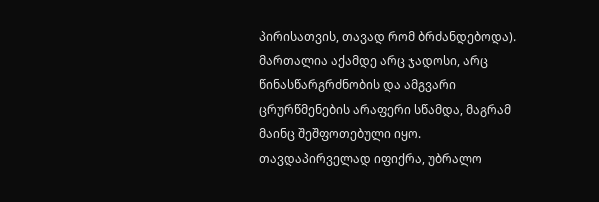პირისათვის, თავად რომ ბრძანდებოდა). მართალია აქამდე არც ჯადოსი, არც წინასწარგრძნობის და ამგვარი ცრურწმენების არაფერი სწამდა, მაგრამ მაინც შეშფოთებული იყო. თავდაპირველად იფიქრა, უბრალო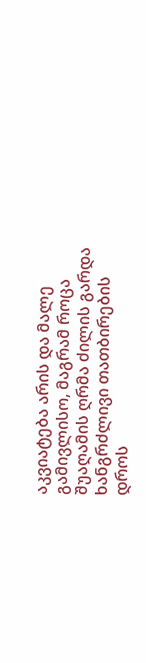აკვიატება არის და მალე გამივლისო, მაგრამ როცა შუაღამის ღრმა ძილის გარდა ხანგრძლივი თათბირების დროს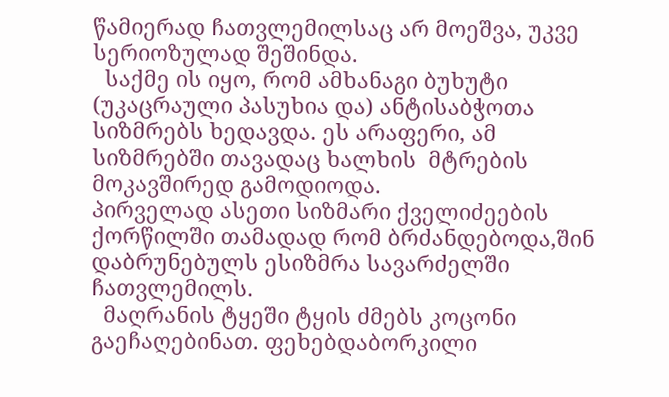წამიერად ჩათვლემილსაც არ მოეშვა, უკვე სერიოზულად შეშინდა.
  საქმე ის იყო, რომ ამხანაგი ბუხუტი (უკაცრაული პასუხია და) ანტისაბჭოთა სიზმრებს ხედავდა. ეს არაფერი, ამ სიზმრებში თავადაც ხალხის  მტრების მოკავშირედ გამოდიოდა.
პირველად ასეთი სიზმარი ქველიძეების ქორწილში თამადად რომ ბრძანდებოდა,შინ დაბრუნებულს ესიზმრა სავარძელში ჩათვლემილს.
  მაღრანის ტყეში ტყის ძმებს კოცონი გაეჩაღებინათ. ფეხებდაბორკილი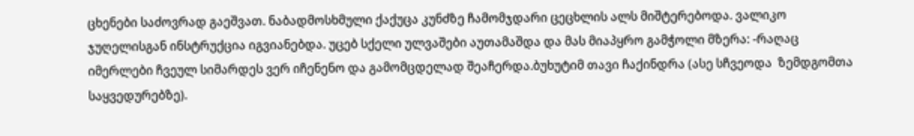ცხენები საძოვრად გაეშვათ. ნაბადმოსხმული ქაქუცა კუნძზე ჩამომჯდარი ცეცხლის ალს მიშტერებოდა. ვალიკო ჯუღელისგან ინსტრუქცია იგვიანებდა. უცებ სქელი ულვაშები აუთამაშდა და მას მიაპყრო გამჭოლი მზერა: -რაღაც იმერლები ჩვეულ სიმარდეს ვერ იჩენენო და გამომცდელად შეაჩერდა.ბუხუტიმ თავი ჩაქინდრა (ასე სჩვეოდა  ზემდგომთა საყვედურებზე).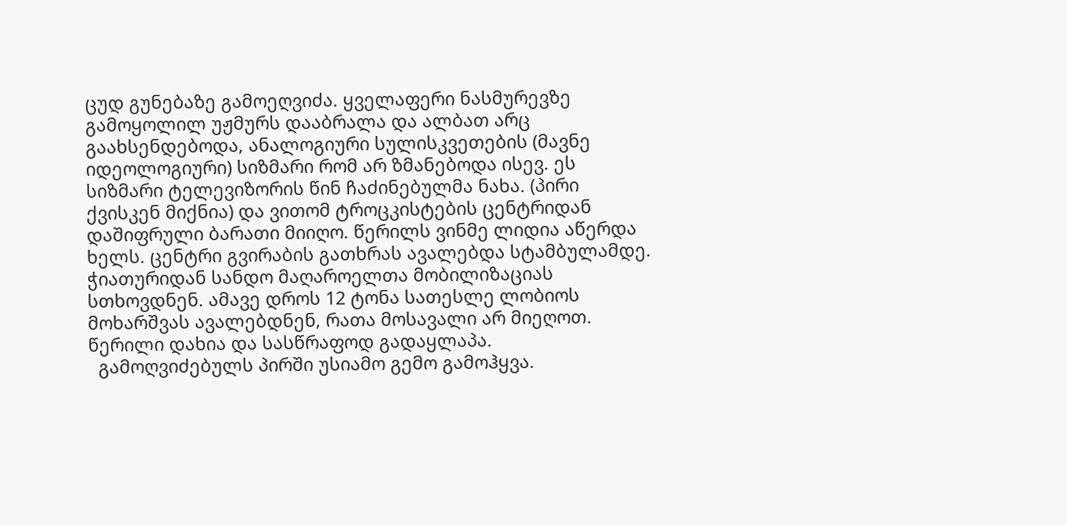ცუდ გუნებაზე გამოეღვიძა. ყველაფერი ნასმურევზე გამოყოლილ უჟმურს დააბრალა და ალბათ არც გაახსენდებოდა, ანალოგიური სულისკვეთების (მავნე იდეოლოგიური) სიზმარი რომ არ ზმანებოდა ისევ. ეს სიზმარი ტელევიზორის წინ ჩაძინებულმა ნახა. (პირი ქვისკენ მიქნია) და ვითომ ტროცკისტების ცენტრიდან დაშიფრული ბარათი მიიღო. წერილს ვინმე ლიდია აწერდა ხელს. ცენტრი გვირაბის გათხრას ავალებდა სტამბულამდე. ჭიათურიდან სანდო მაღაროელთა მობილიზაციას სთხოვდნენ. ამავე დროს 12 ტონა სათესლე ლობიოს მოხარშვას ავალებდნენ, რათა მოსავალი არ მიეღოთ. წერილი დახია და სასწრაფოდ გადაყლაპა.
  გამოღვიძებულს პირში უსიამო გემო გამოჰყვა.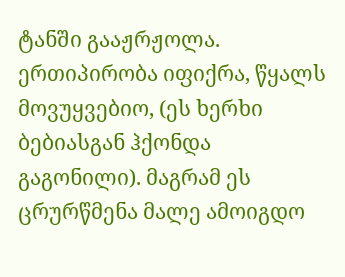ტანში გააჟრჟოლა. ერთიპირობა იფიქრა, წყალს მოვუყვებიო, (ეს ხერხი ბებიასგან ჰქონდა გაგონილი). მაგრამ ეს ცრურწმენა მალე ამოიგდო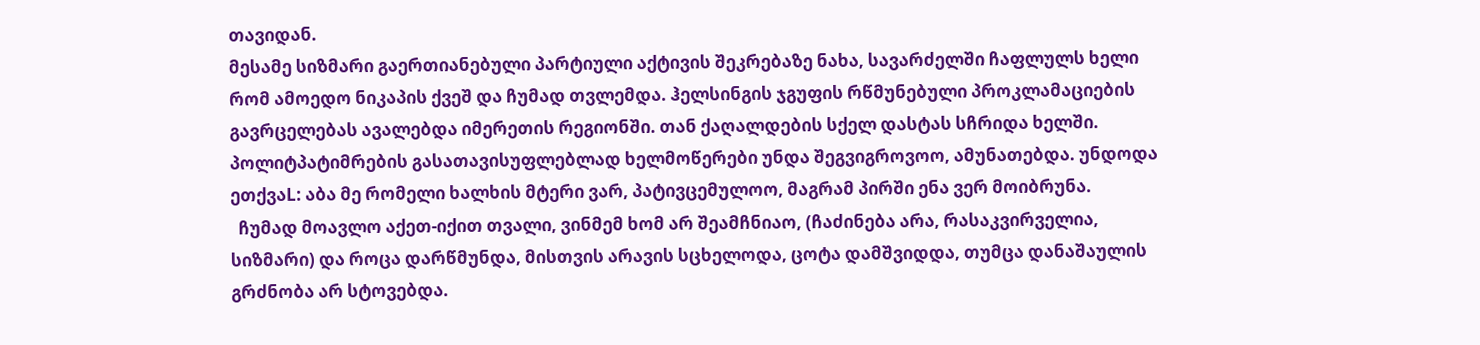თავიდან.
მესამე სიზმარი გაერთიანებული პარტიული აქტივის შეკრებაზე ნახა, სავარძელში ჩაფლულს ხელი რომ ამოედო ნიკაპის ქვეშ და ჩუმად თვლემდა. ჰელსინგის ჯგუფის რწმუნებული პროკლამაციების გავრცელებას ავალებდა იმერეთის რეგიონში. თან ქაღალდების სქელ დასტას სჩრიდა ხელში. პოლიტპატიმრების გასათავისუფლებლად ხელმოწერები უნდა შეგვიგროვოო, ამუნათებდა. უნდოდა ეთქვაL: აბა მე რომელი ხალხის მტერი ვარ, პატივცემულოო, მაგრამ პირში ენა ვერ მოიბრუნა.
  ჩუმად მოავლო აქეთ-იქით თვალი, ვინმემ ხომ არ შეამჩნიაო, (ჩაძინება არა, რასაკვირველია, სიზმარი) და როცა დარწმუნდა, მისთვის არავის სცხელოდა, ცოტა დამშვიდდა, თუმცა დანაშაულის გრძნობა არ სტოვებდა.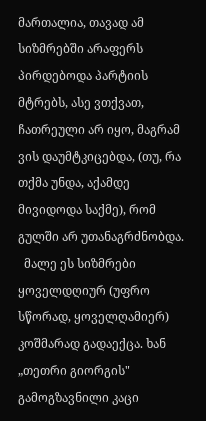მართალია, თავად ამ სიზმრებში არაფერს პირდებოდა პარტიის მტრებს, ასე ვთქვათ, ჩათრეული არ იყო, მაგრამ ვის დაუმტკიცებდა, (თუ, რა თქმა უნდა, აქამდე მივიდოდა საქმე), რომ გულში არ უთანაგრძნობდა.
  მალე ეს სიზმრები ყოველდღიურ (უფრო სწორად, ყოველღამიერ) კოშმარად გადაექცა. ხან „თეთრი გიორგის" გამოგზავნილი კაცი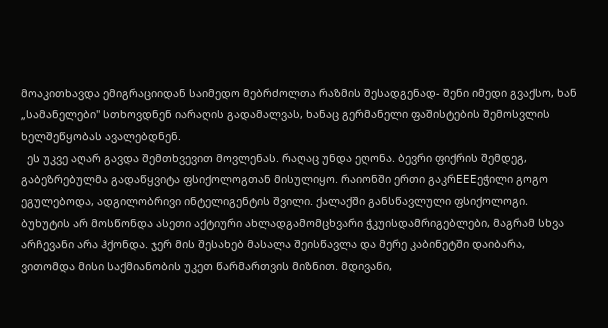მოაკითხავდა ემიგრაციიდან საიმედო მებრძოლთა რაზმის შესადგენად- შენი იმედი გვაქსო, ხან „სამანელები" სთხოვდნენ იარაღის გადამალვას, ხანაც გერმანელი ფაშისტების შემოსვლის ხელშეწყობას ავალებდნენ.
  ეს უკვე აღარ გავდა შემთხვევით მოვლენას. რაღაც უნდა ეღონა. ბევრი ფიქრის შემდეგ, გაბეზრებულმა გადაწყვიტა ფსიქოლოგთან მისულიყო. რაიონში ერთი გაკრEEEეჭილი გოგო ეგულებოდა, ადგილობრივი ინტელიგენტის შვილი. ქალაქში განსწავლული ფსიქოლოგი. ბუხუტის არ მოსწონდა ასეთი აქტიური ახლადგამომცხვარი ჭკუისდამრიგებლები, მაგრამ სხვა არჩევანი არა ჰქონდა. ჯერ მის შესახებ მასალა შეისწავლა და მერე კაბინეტში დაიბარა, ვითომდა მისი საქმიანობის უკეთ წარმართვის მიზნით. მდივანი,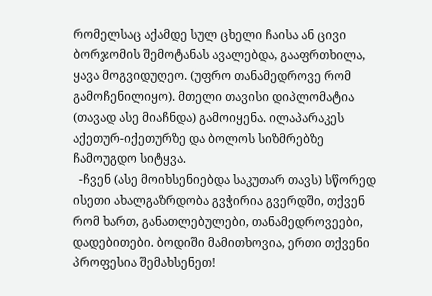რომელსაც აქამდე სულ ცხელი ჩაისა ან ცივი ბორჯომის შემოტანას ავალებდა, გააფრთხილა, ყავა მოგვიდუღეო. (უფრო თანამედროვე რომ გამოჩენილიყო). მთელი თავისი დიპლომატია (თავად ასე მიაჩნდა) გამოიყენა. ილაპარაკეს აქეთურ-იქეთურზე და ბოლოს სიზმრებზე ჩამოუგდო სიტყვა.
  -ჩვენ (ასე მოიხსენიებდა საკუთარ თავს) სწორედ ისეთი ახალგაზრდობა გვჭირია გვერდში, თქვენ რომ ხართ, განათლებულები, თანამედროვეები, დადებითები. ბოდიში მამითხოვია, ერთი თქვენი პროფესია შემახსენეთ!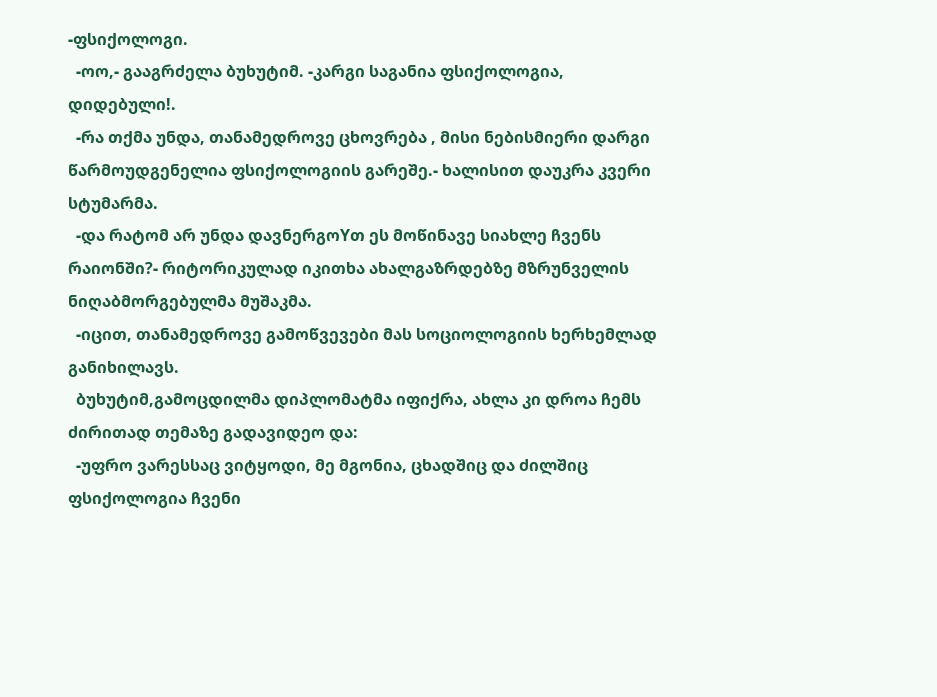-ფსიქოლოგი.
  -ოო,- გააგრძელა ბუხუტიმ. -კარგი საგანია ფსიქოლოგია, დიდებული!.
  -რა თქმა უნდა, თანამედროვე ცხოვრება , მისი ნებისმიერი დარგი წარმოუდგენელია ფსიქოლოგიის გარეშე.- ხალისით დაუკრა კვერი სტუმარმა.
  -და რატომ არ უნდა დავნერგოYთ ეს მოწინავე სიახლე ჩვენს რაიონში?- რიტორიკულად იკითხა ახალგაზრდებზე მზრუნველის ნიღაბმორგებულმა მუშაკმა.
  -იცით, თანამედროვე გამოწვევები მას სოციოლოგიის ხერხემლად განიხილავს.
  ბუხუტიმ,გამოცდილმა დიპლომატმა იფიქრა, ახლა კი დროა ჩემს ძირითად თემაზე გადავიდეო და:
  -უფრო ვარესსაც ვიტყოდი, მე მგონია, ცხადშიც და ძილშიც ფსიქოლოგია ჩვენი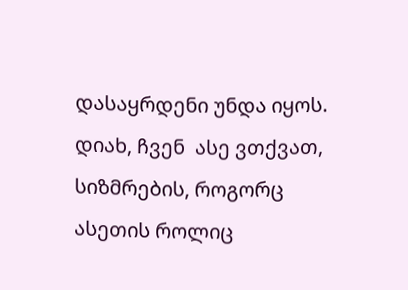დასაყრდენი უნდა იყოს. დიახ, ჩვენ  ასე ვთქვათ, სიზმრების, როგორც ასეთის როლიც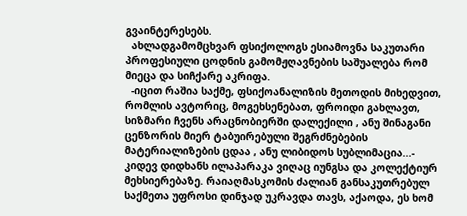გვაინტერესებს.
  ახლადგამომცხვარ ფსიქოლოგს ესიამოვნა საკუთარი პროფესიული ცოდნის გამომჟღავნების საშუალება რომ მიეცა და სიჩქარე აკრიფა.
  -იცით რაშია საქმე, ფსიქოანალიზის მეთოდის მიხედვით, რომლის ავტორიც, მოგეხსენებათ, ფროიდი გახლავთ, სიზმარი ჩვენს არაცნობიერში დალექილი , ანუ შინაგანი ცენზორის მიერ ტაბუირებული შეგრძნებების მატერიალიზების ცდაა , ანუ ლიბიდოს სუბლიმაცია...- კიდევ დიდხანს ილაპარაკა ვიღაც იუნგსა და კოლექტიურ მეხსიერებაზე. რაიაღმასკომის ძალიან განსაკუთრებულ საქმეთა უფროსი დინჯად უკრავდა თავს, აქაოდა, ეს ხომ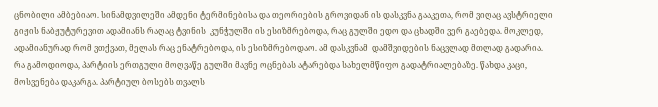ცნობილი ამბებიაო. სინამდვილეში ამდენი ტერმინებისა და თეორიების გროვიდან ის დასკვნა გააკეთა, რომ ვიღაც ავსტრიელი გიჟის ნაბჟუტურევით ადამიანს რაღაც ტვინის  კუნჭულში ის ესიზმრებოდა, რაც გულში ედო და ცხადში ვერ გაებედა. მოკლედ, ადამიანურად რომ ვთქვათ, მელას რაც ენატრებოდა, ის ესიზმრებოდაო. ამ დასკვნამ  დამშვიდების ნაცვლად მთლად გადარია. რა გამოდიოდა, პარტიის ერთგული მოღვაწე გულში მავნე ოცნებას ატარებდა სახელმწიფო გადატრიალებაზე. წახდა კაცი, მოსვენება დაკარგა. პარტიულ ბოსებს თვალს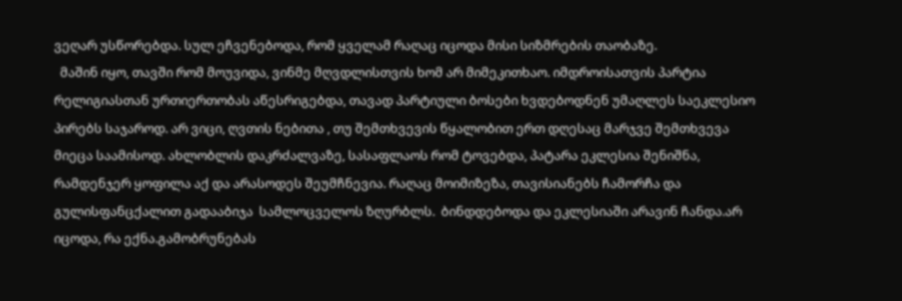ვეღარ უსწორებდა. სულ ეჩვენებოდა, რომ ყველამ რაღაც იცოდა მისი სიზმრების თაობაზე.
  მაშინ იყო, თავში რომ მოუვიდა, ვინმე მღვდლისთვის ხომ არ მიმეკითხაო. იმდროისათვის პარტია რელიგიასთან ურთიერთობას აწესრიგებდა, თავად პარტიული ბოსები ხვდებოდნენ უმაღლეს საეკლესიო პირებს საჯაროდ. არ ვიცი, ღვთის ნებითა , თუ შემთხვევის წყალობით ერთ დღესაც მარჯვე შემთხვევა მიეცა საამისოდ. ახლობლის დაკრძალვაზე, სასაფლაოს რომ ტოვებდა, პატარა ეკლესია შენიშნა, რამდენჯერ ყოფილა აქ და არასოდეს შეუმჩნევია. რაღაც მოიმიზეზა, თავისიანებს ჩამორჩა და გულისფანცქალით გადააბიჯა  სამლოცველოს ზღურბლს.  ბინდდებოდა და ეკლესიაში არავინ ჩანდა.არ იცოდა, რა ექნა.გამობრუნებას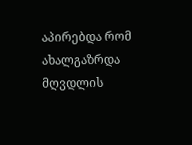აპირებდა რომ ახალგაზრდა მღვდლის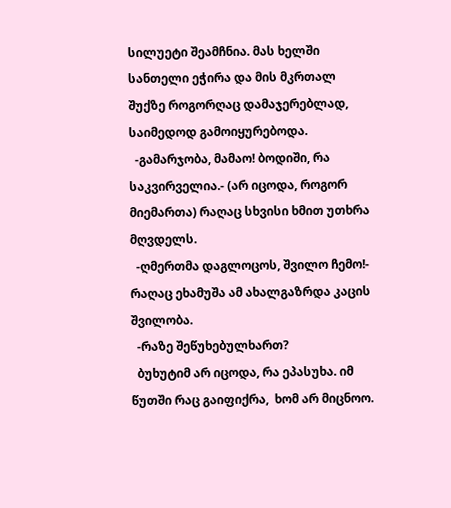სილუეტი შეამჩნია. მას ხელში სანთელი ეჭირა და მის მკრთალ შუქზე როგორღაც დამაჯერებლად, საიმედოდ გამოიყურებოდა.
  -გამარჯობა, მამაო! ბოდიში, რა საკვირველია.- (არ იცოდა, როგორ მიემართა) რაღაც სხვისი ხმით უთხრა მღვდელს.
  -ღმერთმა დაგლოცოს, შვილო ჩემო!- რაღაც ეხამუშა ამ ახალგაზრდა კაცის შვილობა.
  -რაზე შეწუხებულხართ?
  ბუხუტიმ არ იცოდა, რა ეპასუხა. იმ წუთში რაც გაიფიქრა,  ხომ არ მიცნოო.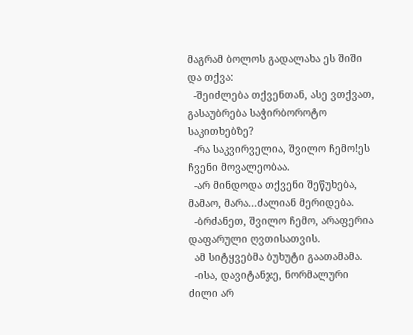მაგრამ ბოლოს გადალახა ეს შიში და თქვა:
  -შეიძლება თქვენთან, ასე ვთქვათ, გასაუბრება საჭირბოროტო საკითხებზე?
  -რა საკვირველია, შვილო ჩემო!ეს ჩვენი მოვალეობაა.
  -არ მინდოდა თქვენი შეწუხება, მამაო, მარა...ძალიან მერიდება.
  -ბრძანეთ, შვილო ჩემო, არაფერია დაფარული ღვთისათვის.
  ამ სიტყვებმა ბუხუტი გაათამამა.
  -ისა, დავიტანჯე, ნორმალური ძილი არ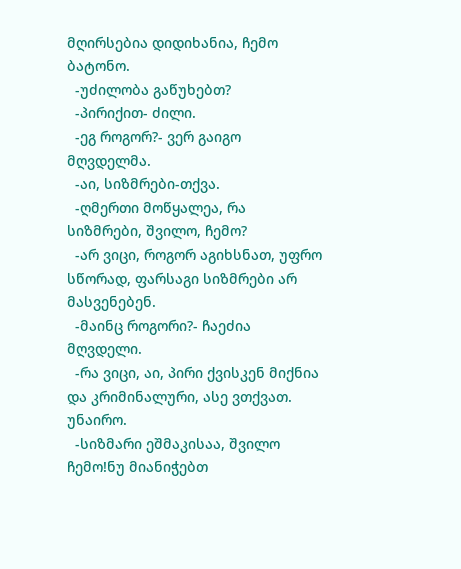მღირსებია დიდიხანია, ჩემო ბატონო.
  -უძილობა გაწუხებთ?
  -პირიქით- ძილი.
  -ეგ როგორ?- ვერ გაიგო მღვდელმა.
  -აი, სიზმრები-თქვა.
  -ღმერთი მოწყალეა, რა სიზმრები, შვილო, ჩემო?
  -არ ვიცი, როგორ აგიხსნათ, უფრო სწორად, ფარსაგი სიზმრები არ მასვენებენ.
  -მაინც როგორი?- ჩაეძია მღვდელი.
  -რა ვიცი, აი, პირი ქვისკენ მიქნია და კრიმინალური, ასე ვთქვათ. უნაირო.
  -სიზმარი ეშმაკისაა, შვილო ჩემო!ნუ მიანიჭებთ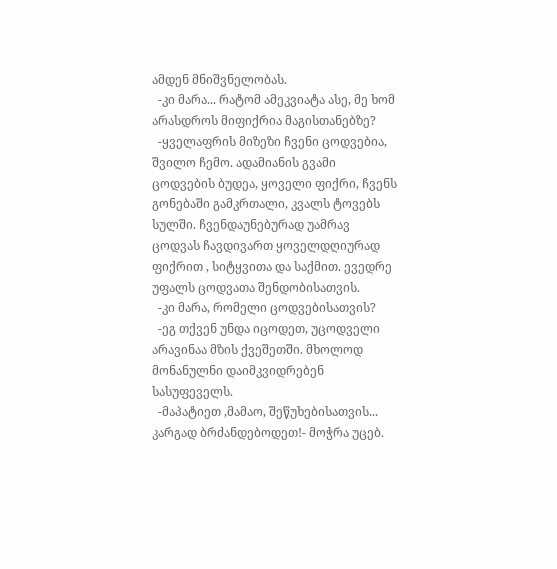ამდენ მნიშვნელობას.
  -კი მარა... რატომ ამეკვიატა ასე, მე ხომ არასდროს მიფიქრია მაგისთანებზე?
  -ყველაფრის მიზეზი ჩვენი ცოდვებია, შვილო ჩემო. ადამიანის გვამი ცოდვების ბუდეა, ყოველი ფიქრი, ჩვენს გონებაში გამკრთალი, კვალს ტოვებს სულში. ჩვენდაუნებურად უამრავ ცოდვას ჩავდივართ ყოველდღიურად ფიქრით , სიტყვითა და საქმით. ევედრე უფალს ცოდვათა შენდობისათვის.
  -კი მარა, რომელი ცოდვებისათვის?
  -ეგ თქვენ უნდა იცოდეთ, უცოდველი არავინაა მზის ქვეშეთში. მხოლოდ მონანულნი დაიმკვიდრებენ სასუფეველს.
  -მაპატიეთ ,მამაო, შეწუხებისათვის... კარგად ბრძანდებოდეთ!- მოჭრა უცებ.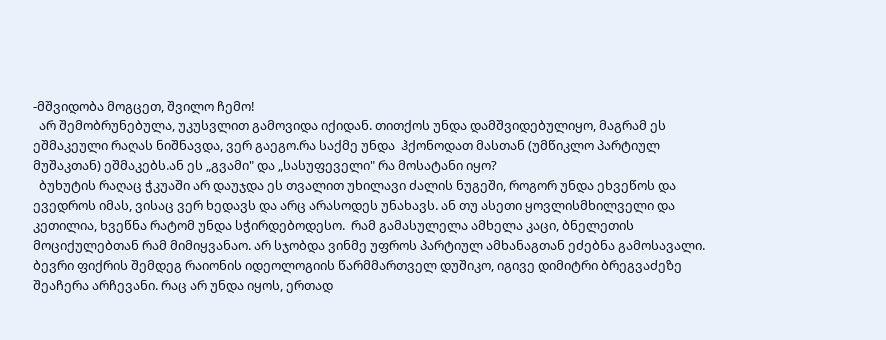-მშვიდობა მოგცეთ, შვილო ჩემო!
  არ შემობრუნებულა, უკუსვლით გამოვიდა იქიდან. თითქოს უნდა დამშვიდებულიყო, მაგრამ ეს ეშმაკეული რაღას ნიშნავდა, ვერ გაეგო.რა საქმე უნდა  ჰქონოდათ მასთან (უმწიკლო პარტიულ მუშაკთან) ეშმაკებს.ან ეს „გვამი" და „სასუფეველი" რა მოსატანი იყო?
  ბუხუტის რაღაც ჭკუაში არ დაუჯდა ეს თვალით უხილავი ძალის ნუგეში, როგორ უნდა ეხვეწოს და ევედროს იმას, ვისაც ვერ ხედავს და არც არასოდეს უნახავს. ან თუ ასეთი ყოვლისმხილველი და კეთილია, ხვეწნა რატომ უნდა სჭირდებოდესო.  რამ გამასულელა ამხელა კაცი, ბნელეთის მოციქულებთან რამ მიმიყვანაო. არ სჯობდა ვინმე უფროს პარტიულ ამხანაგთან ეძებნა გამოსავალი. ბევრი ფიქრის შემდეგ რაიონის იდეოლოგიის წარმმართველ დუშიკო, იგივე დიმიტრი ბრეგვაძეზე  შეაჩერა არჩევანი. რაც არ უნდა იყოს, ერთად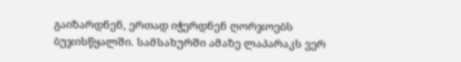გაიზარდნენ, ერთად იჭერდნენ ღორჯოებს ბუჯისწყალში. სამსახურში ამაზე ლაპარაკს ვერ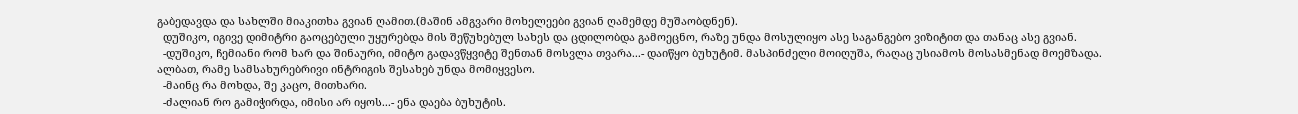გაბედავდა და სახლში მიაკითხა გვიან ღამით.(მაშინ ამგვარი მოხელეები გვიან ღამემდე მუშაობდნენ).
  დუშიკო, იგივე დიმიტრი გაოცებული უყურებდა მის შეწუხებულ სახეს და ცდილობდა გამოეცნო, რაზე უნდა მოსულიყო ასე საგანგებო ვიზიტით და თანაც ასე გვიან.
  -დუშიკო, ჩემიანი რომ ხარ და შინაური, იმიტო გადავწყვიტე შენთან მოსვლა თვარა...- დაიწყო ბუხუტიმ. მასპინძელი მოიღუშა, რაღაც უსიამოს მოსასმენად მოემზადა. ალბათ, რამე სამსახურებრივი ინტრიგის შესახებ უნდა მომიყვესო.
  -მაინც რა მოხდა, შე კაცო, მითხარი.
  -ძალიან რო გამიჭირდა, იმისი არ იყოს...- ენა დაება ბუხუტის.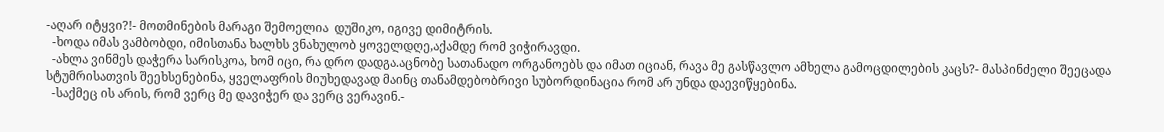-აღარ იტყვი?!- მოთმინების მარაგი შემოელია  დუშიკო, იგივე დიმიტრის.
  -ხოდა იმას ვამბობდი, იმისთანა ხალხს ვნახულობ ყოველდღე,აქამდე რომ ვიჭირავდი.
  -ახლა ვინმეს დაჭერა სარისკოა, ხომ იცი, რა დრო დადგა.აცნობე სათანადო ორგანოებს და იმათ იციან, რავა მე გასწავლო ამხელა გამოცდილების კაცს?- მასპინძელი შეეცადა  სტუმრისათვის შეეხსენებინა, ყველაფრის მიუხედავად მაინც თანამდებობრივი სუბორდინაცია რომ არ უნდა დაევიწყებინა.
  -საქმეც ის არის, რომ ვერც მე დავიჭერ და ვერც ვერავინ.-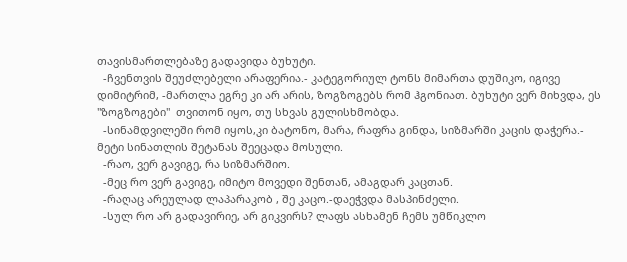თავისმართლებაზე გადავიდა ბუხუტი.
  -ჩვენთვის შეუძლებელი არაფერია.- კატეგორიულ ტონს მიმართა დუშიკო, იგივე დიმიტრიმ, -მართლა ეგრე კი არ არის, ზოგზოგებს რომ ჰგონიათ. ბუხუტი ვერ მიხვდა, ეს "ზოგზოგები"  თვითონ იყო, თუ სხვას გულისხმობდა.
  -სინამდვილეში რომ იყოს,კი ბატონო, მარა, რაფრა გინდა, სიზმარში კაცის დაჭერა.- მეტი სინათლის შეტანას შეეცადა მოსული.
  -რაო, ვერ გავიგე, რა სიზმარშიო.
  -მეც რო ვერ გავიგე, იმიტო მოვედი შენთან, ამაგდარ კაცთან.
  -რაღაც არეულად ლაპარაკობ , შე კაცო.-დაეჭვდა მასპინძელი.
  -სულ რო არ გადავირიე, არ გიკვირს? ლაფს ასხამენ ჩემს უმწიკლო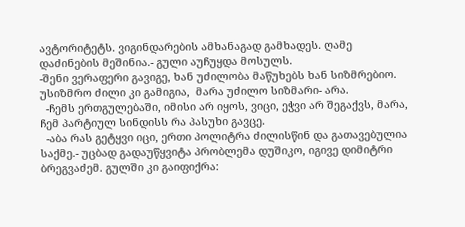ავტორიტეტს. ვიგინდარების ამხანაგად გამხადეს. ღამე დაძინების მეშინია.- გული აუჩუყდა მოსულს.
-შენი ვერაფერი გავიგე, ხან უძილობა მაწუხებს ხან სიზმრებიო. უსიზმრო ძილი კი გამიგია,  მარა უძილო სიზმარი- არა.
  -ჩემს ერთგულებაში, იმისი არ იყოს, ვიცი, ეჭვი არ შეგაქვს, მარა, ჩემ პარტიულ სინდისს რა პასუხი გავცე.
  -აბა რას გეტყვი იცი, ერთი პოლიტრა ძილისწინ და გათავებულია საქმე.- უცბად გადაუწყვიტა პრობლემა დუშიკო, იგივე დიმიტრი ბრეგვაძემ. გულში კი გაიფიქრა: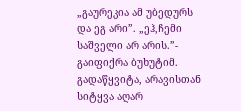„გაურეკია ამ უბედურს და ეგ არი”. „ეჰ,ჩემი საშველი არ არის.”- გაიფიქრა ბუხუტიმ. გადაწყვიტა, არავისთან სიტყვა აღარ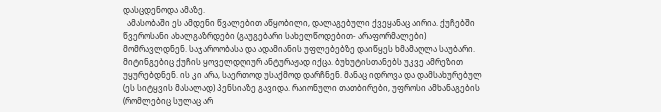დასცდენოდა ამაზე.
  ამასობაში ეს ამდენი წვალებით აწყობილი, დალაგებული ქვეყანაც აირია. ქუჩებში წვეროსანი ახალგაზრდები (გაუგებარი სახელწოდებით- არაფორმალები) მომრავლდნენ. საჯაროობასა და ადამიანის უფლებებზე დაიწყეს ხმამაღლა საუბარი. მიტინგებიც ქუჩის ყოველდღიურ ანტურაჟად იქცა. ბუხუტისთანებს უკვე ამრეზით უყურებდნენ. ის კი არა, საერთოდ უსაქმოდ დარჩნენ. მანაც იდროვა და დამსახურებულ (ეს სიტყვის მასალად) პენსიაზე გავიდა. რაიონული თათბირები, უფროსი ამხანაგების (რომლებიც სულაც არ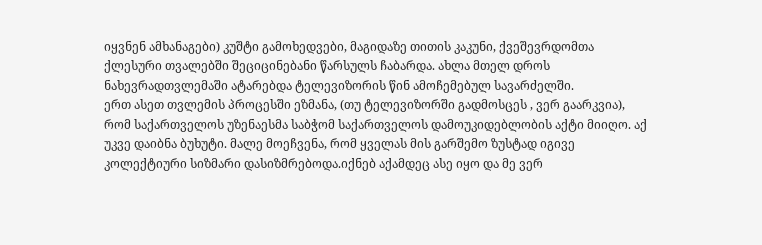იყვნენ ამხანაგები) კუშტი გამოხედვები, მაგიდაზე თითის კაკუნი, ქვეშევრდომთა ქლესური თვალებში შეციცინებანი წარსულს ჩაბარდა. ახლა მთელ დროს ნახევრადთვლემაში ატარებდა ტელევიზორის წინ ამოჩემებულ სავარძელში.
ერთ ასეთ თვლემის პროცესში ეზმანა, (თუ ტელევიზორში გადმოსცეს , ვერ გაარკვია), რომ საქართველოს უზენაესმა საბჭომ საქართველოს დამოუკიდებლობის აქტი მიიღო. აქ უკვე დაიბნა ბუხუტი. მალე მოეჩვენა, რომ ყველას მის გარშემო ზუსტად იგივე კოლექტიური სიზმარი დასიზმრებოდა.იქნებ აქამდეც ასე იყო და მე ვერ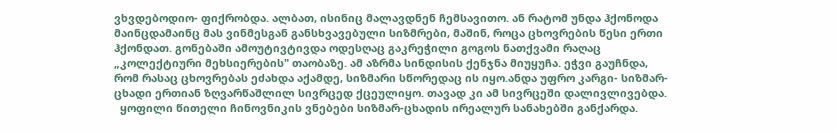ვხვდებოდიო- ფიქრობდა. ალბათ, ისინიც მალავდნენ ჩემსავითო. ან რატომ უნდა ჰქონოდა მაინცდამაინც მას ვინმესგან განსხვავებული სიზმრები, მაშინ, როცა ცხოვრების წესი ერთი ჰქონდათ. გონებაში ამოუტივტივდა ოდესღაც გაკრეჭილი გოგოს ნათქვამი რაღაც „კოლექტიური მეხსიერების" თაობაზე. ამ აზრმა სინდისის ქენჯნა მიუყუჩა. ეჭვი გაუჩნდა, რომ რასაც ცხოვრებას ეძახდა აქამდე, სიზმარი სწორედაც ის იყო.ანდა უფრო კარგი- სიზმარ-ცხადი ერთიან ზღვარწაშლილ სივრცედ ქცეულიყო. თავად კი ამ სივრცეში დალივლივებდა.
  ყოფილი წითელი ჩინოვნიკის ვნებები სიზმარ-ცხადის ირეალურ სანახებში განქარდა.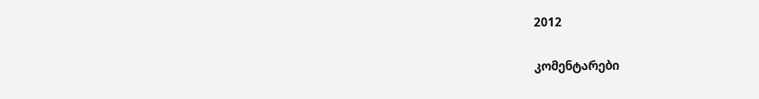2012

კომენტარები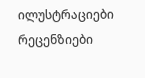ილუსტრაციები რეცენზიები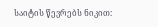საიტის წევრებს ნიკით: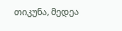თიკუნა, მედეა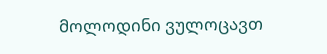მოლოდინი ვულოცავთ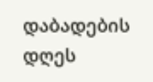დაბადების დღეს